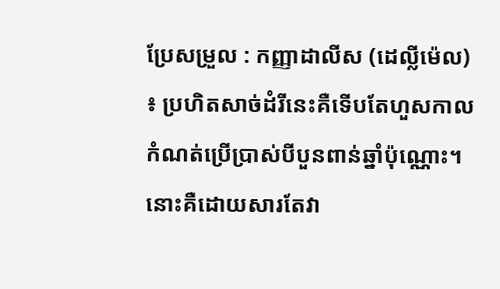ប្រែសម្រួល : កញ្ញាដាលីស (ដេល្លីម៉េល) ៖ ប្រហិតសាច់ដំរីនេះគឺទើបតែហួសកាលកំណត់ប្រើប្រាស់បីបួនពាន់ឆ្នាំប៉ុណ្ណោះ។ នោះគឺដោយសារតែវា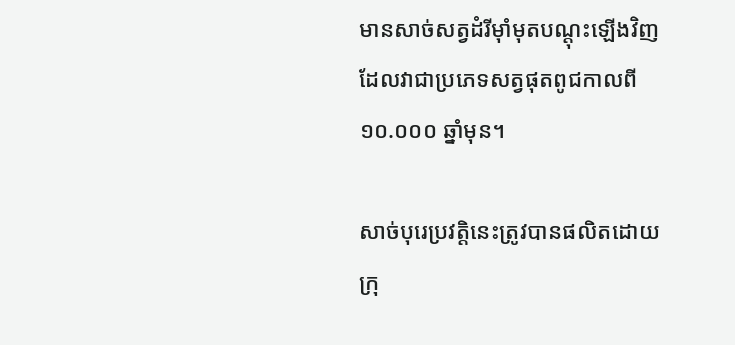មានសាច់សត្វដំរីម៉ាំមុតបណ្តុះឡើងវិញដែលវាជាប្រភេទសត្វផុតពូជកាលពី ១០.០០០ ឆ្នាំមុន។

សាច់បុរេប្រវត្ដិនេះត្រូវបានផលិតដោយក្រុ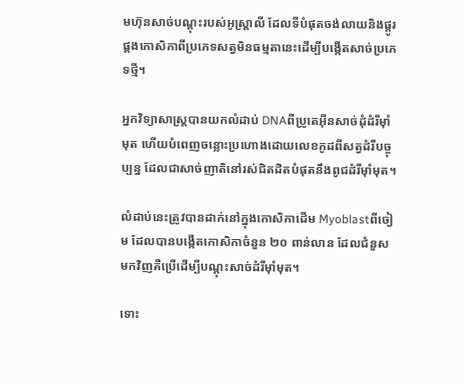មហ៊ុនសាច់បណ្តុះរបស់អូស្ត្រាលី ដែលទីបំផុតចង់លាយនិងផ្គូរផ្គងកោសិកាពីប្រភេទសត្វមិនធម្មតានេះដើម្បីបង្កើតសាច់ប្រភេទថ្មី។

អ្នកវិទ្យាសាស្ត្របានយកលំដាប់ DNAពីប្រូតេអ៊ីនសាច់ដុំដំរីម៉ាំមុត ហើយបំពេញចន្លោះប្រហោងដោយលេខកូដពីសត្វដំរីបច្ចុប្បន្ន ដែលជាសាច់ញាតិនៅរស់ជិតដិតបំផុតនឹងពូជដំរីម៉ាំមុត។

លំដាប់នេះត្រូវបានដាក់នៅក្នុងកោសិកាដើម Myoblastពីចៀម ដែលបានបង្កើតកោសិកាចំនួន ២០ ពាន់លាន ដែលជំនួសមកវិញគឺប្រើដើម្បីបណ្តុះសាច់ដំរីម៉ាំមុត។

ទោះ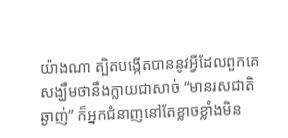យ៉ាងណា ត្បិតបង្កើតបាននូវអ្វីដែលពួកគេសង្ឃឹមថានឹងក្លាយជាសាច់ “មានរសជាតិឆ្ងាញ់” ក៏អ្នកជំនាញនៅតែខ្លាចខ្លាំងមិន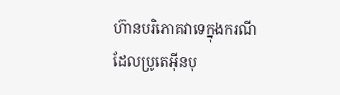ហ៊ានបរិភោគវាទេក្នុងករណីដែលប្រូតេអ៊ីនបុ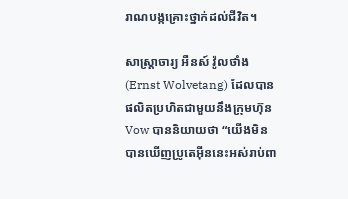រាណបង្កគ្រោះថ្នាក់ដល់ជីវិត។

សាស្ត្រាចារ្យ អឺនស៍ វ៉ូលថាំង (Ernst Wolvetang) ដែលបានផលិតប្រហិតជាមួយនឹងក្រុមហ៊ុន Vow បាននិយាយថា “យើងមិនបានឃើញប្រូតេអ៊ីននេះអស់រាប់ពា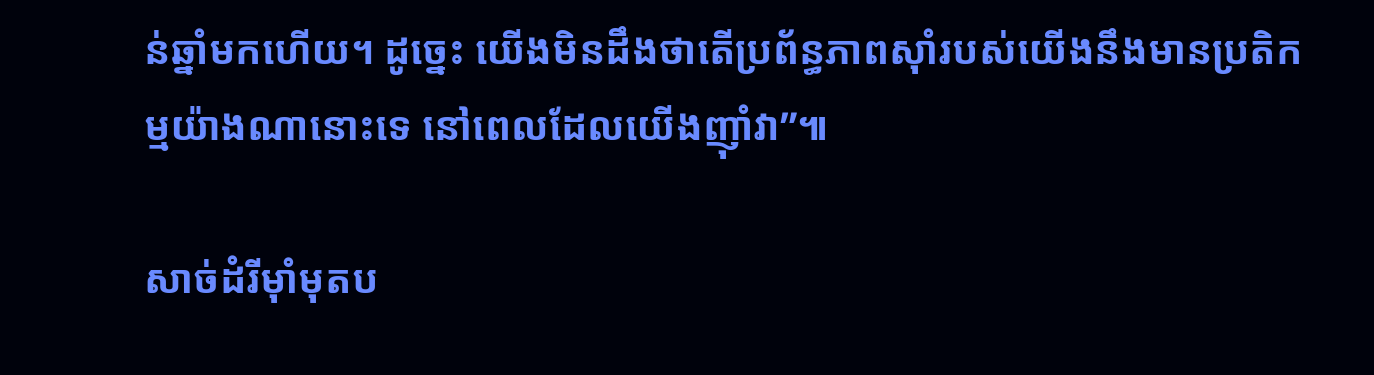ន់ឆ្នាំមកហើយ។ ដូច្នេះ យើងមិនដឹងថាតើប្រព័ន្ធភាពស៊ាំរបស់យើងនឹងមានប្រតិកម្មយ៉ាងណានោះទេ នៅពេលដែលយើងញ៉ាំវា”៕

សាច់ដំរីម៉ាំមុតប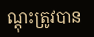ណ្តុះត្រូវបាន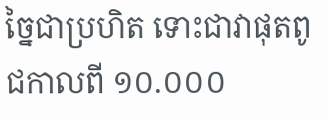ច្នៃជាប្រហិត ទោះជាវាផុតពូជកាលពី ១០.០០០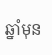ឆ្នាំមុន